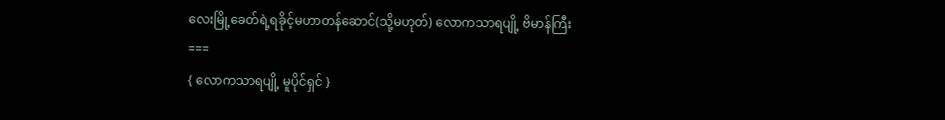လေးမြို့ခေတ်ရဲ့ရခိုင့်မဟာတန်ဆောင်(သို့မဟုတ်) လောကသာရပျို့ ဗိမာန်ကြီး
===
{ လောကသာရပျို့ မူပိုင်ရှင် }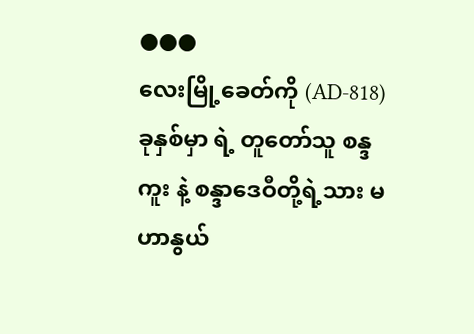●●●
လေးမြို့ခေတ်ကို (AD-818) ခုနှစ်မှာ ရဲ့ တူတော်သူ စန္ဒကူး နဲ့ စန္ဒာဒေဝီတို့ရဲ့သား မဟာနွယ်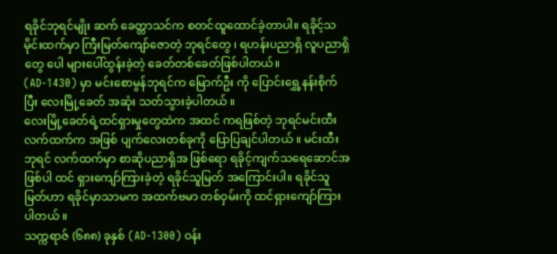ရခိုင်ဘုရင်မျိုး ဆက် ခေတ္တာသင်က စတင်ထူထောင်ခဲ့တာပါ။ ရခိုင့်သမိုင်းထက်မှာ ကြီးမြတ်ကျော်ဇောတဲ့ ဘုရင်တွေ ၊ ရဟန်းပညာရှိ လူပညာရှိတွေ ပေါ များပေါ်ထွန်းခဲ့တဲ့ ခေတ်တစ်ခေတ်ဖြစ်ပါတယ်။
(AD-1430) မှာ မင်းစောမွန်ဘုရင်က မြောက်ဦး ကို ပြောင်းရွှေ့နန်းစိုက်ပြီး လေးမြို့ခေတ် အဆုံး သတ်သွားခဲ့ပါတယ် ။
လေးမြို့ခေတ်ရဲ့ထင်ရှားမှုတွေထဲက အထင် ကရဖြစ်တဲ့ ဘုရင်မင်းထီးလက်ထက်က အဖြစ် ပျက်လေးတစ်ခုကို ပြောပြချင်ပါတယ် ။ မင်းထီးဘုရင် လက်ထက်မှာ စာဆိုပညာရှိအ ဖြစ်ရော ရခိုင့်ကျက်သရေဆောင်အဖြစ်ပါ ထင် ရှားကျော်ကြားခဲ့တဲ့ ရခိုင်သူမြတ် အကြောင်းပါ။ ရခိုင်သူမြတ်ဟာ ရခိုင်မှာသာမက အထက်ဗမာ တစ်ဝှမ်းကို ထင်ရှားကျော်ကြားပါတယ် ။
သက္ကရာဇ် (၆၈၈) ခုနှစ် (AD-1300) ဝန်း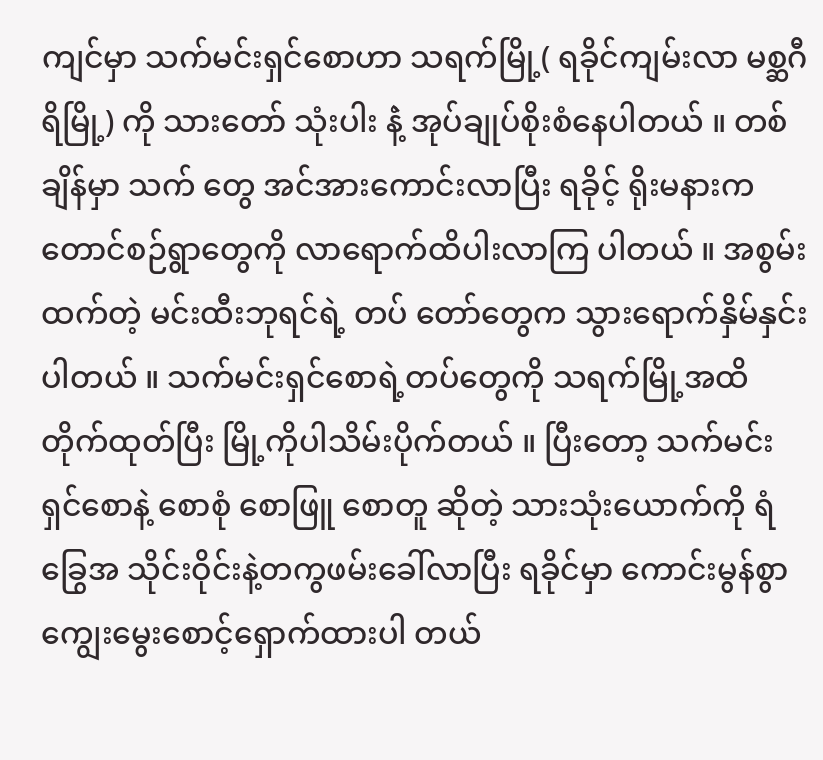ကျင်မှာ သက်မင်းရှင်စောဟာ သရက်မြို့( ရခိုင်ကျမ်းလာ မစ္ဆဂီရိမြို့) ကို သားတော် သုံးပါး နဲံ့ အုပ်ချုပ်စိုးစံနေပါတယ် ။ တစ်ချိန်မှာ သက် တွေ အင်အားကောင်းလာပြီး ရခိုင့် ရိုးမနားက တောင်စဉ်ရွာတွေကို လာရောက်ထိပါးလာကြ ပါတယ် ။ အစွမ်းထက်တဲ့ မင်းထီးဘုရင်ရဲ့ တပ် တော်တွေက သွားရောက်နှိမ်နှင်းပါတယ် ။ သက်မင်းရှင်စောရဲ့တပ်တွေကို သရက်မြို့အထိ တိုက်ထုတ်ပြီး မြို့ကိုပါသိမ်းပိုက်တယ် ။ ပြီးတော့ သက်မင်းရှင်စောနဲ့ စောစုံ စောဖြူ စောတူ ဆိုတဲ့ သားသုံးယောက်ကို ရံခြွေအ သိုင်းဝိုင်းနဲ့တကွဖမ်းခေါ်လာပြီး ရခိုင်မှာ ကောင်းမွန်စွာ ကျွေးမွေးစောင့်ရှောက်ထားပါ တယ်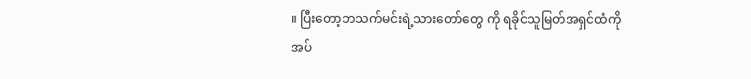။ ပြီးတော့ဘသက်မင်းရဲ့သားတော်တွေ ကို ရခိုင်သူမြတ်အရှင်ထံကိုအပ်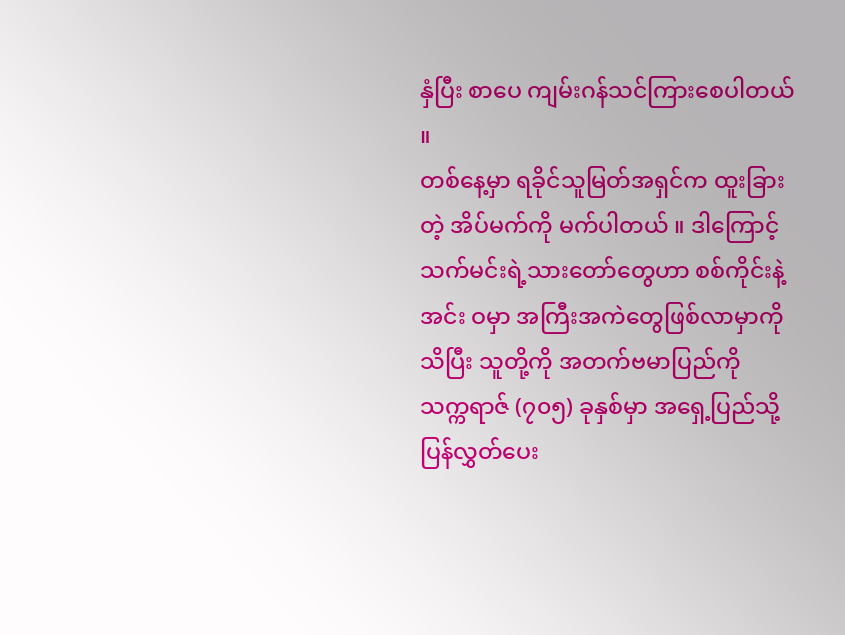နှံပြီး စာပေ ကျမ်းဂန်သင်ကြားစေပါတယ် ။
တစ်နေ့မှာ ရခိုင်သူမြတ်အရှင်က ထူးခြားတဲ့ အိပ်မက်ကို မက်ပါတယ် ။ ဒါကြောင့် သက်မင်းရဲ့သားတော်တွေဟာ စစ်ကိုင်းနဲ့ အင်း ဝမှာ အကြီးအကဲတွေဖြစ်လာမှာကို သိပြီး သူတို့ကို အတက်ဗမာပြည်ကို သက္ကရာဇ် (၇၀၅) ခုနှစ်မှာ အရှေ့ပြည်သို့ ပြန်လွှတ်ပေး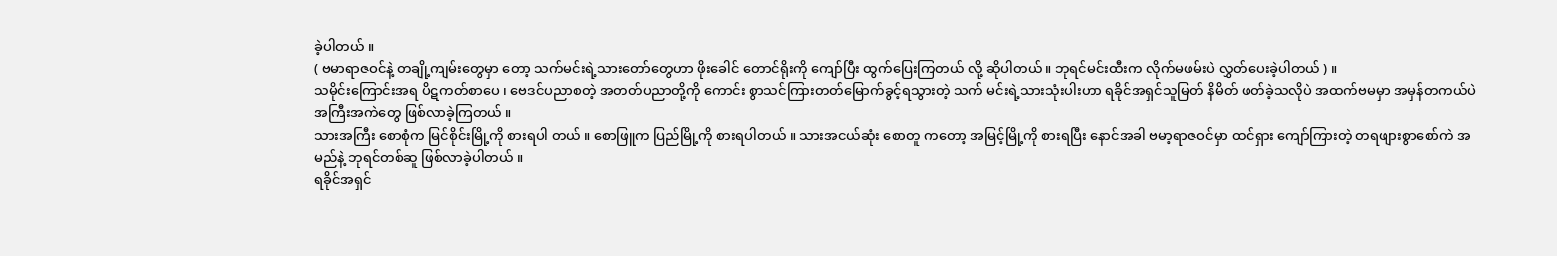ခဲ့ပါတယ် ။
( ဗမာရာဇဝင်နဲ့ တချို့ကျမ်းတွေမှာ တော့ သက်မင်းရဲ့သားတော်တွေဟာ ဖိုးခေါင် တောင်ရိုးကို ကျော်ပြီး ထွက်ပြေးကြတယ် လို့ ဆိုပါတယ်။ ဘုရင်မင်းထီးက လိုက်မဖမ်းပဲ လွှတ်ပေးခဲ့ပါတယ် ) ။
သမိုင်းကြောင်းအရ ပိဋကတ်စာပေ ၊ ဗေဒင်ပညာစတဲ့ အတတ်ပညာတို့ကို ကောင်း စွာသင်ကြားတတ်မြောက်ခွင့်ရသွားတဲ့ သက် မင်းရဲ့သားသုံးပါးဟာ ရခိုင်အရှင်သူမြတ် နိမိတ် ဖတ်ခဲ့သလိုပဲ အထက်ဗမမှာ အမှန်တကယ်ပဲ အကြီးအကဲတွေ ဖြစ်လာခဲ့ကြတယ် ။
သားအကြီး စောစုံက မြင်စိုင်းမြို့ကို စားရပါ တယ် ။ စောဖြူက ပြည်မြို့ကို စားရပါတယ် ။ သားအငယ်ဆုံး စောတူ ကတော့ အမြင့်မြို့ကို စားရပြီး နောင်အခါ ဗမာ့ရာဇဝင်မှာ ထင်ရှား ကျော်ကြားတဲ့ တရဖျားစွာစော်ကဲ အမည်နဲ့ ဘုရင်တစ်ဆူ ဖြစ်လာခဲ့ပါတယ် ။
ရခိုင်အရှင်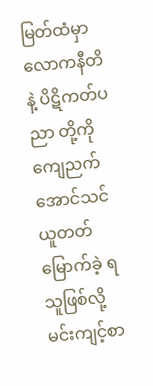မြတ်ထံမှာ လောကနီတိနဲ့ ပိဋိကတ်ပညာ တို့ကို ကျေညက်အောင်သင်ယူတတ်မြောက်ခဲ့ ရသူဖြစ်လို့ မင်းကျင့်စာ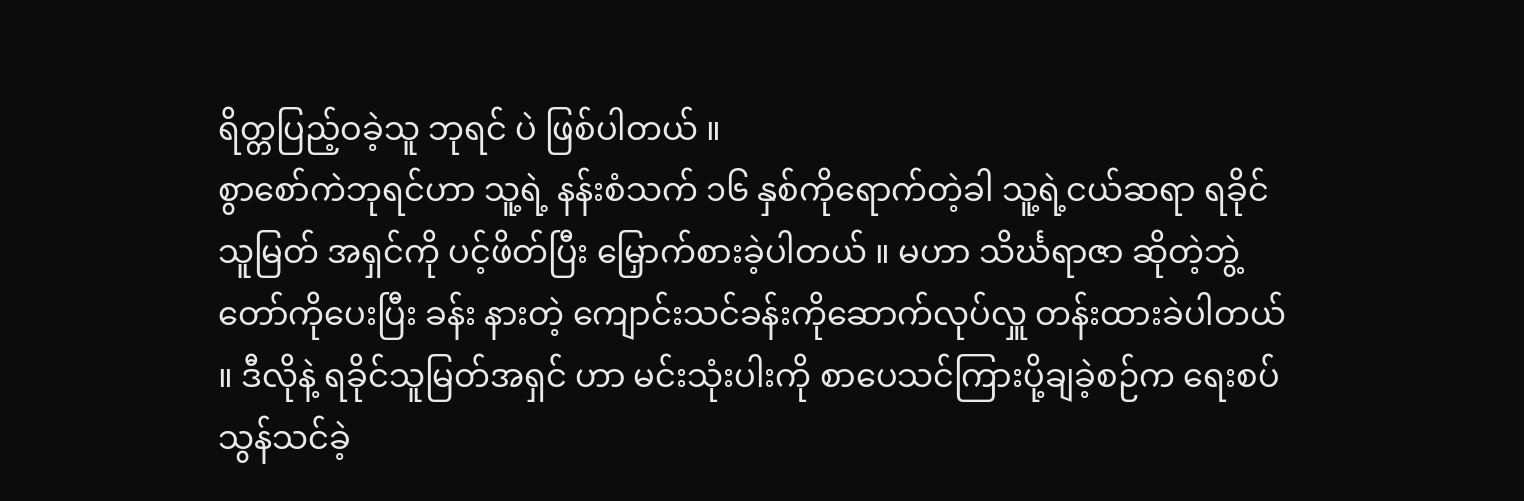ရိတ္တပြည့်ဝခဲ့သူ ဘုရင် ပဲ ဖြစ်ပါတယ် ။
စွာစော်ကဲဘုရင်ဟာ သူ့ရဲ့ နန်းစံသက် ၁၆ နှစ်ကိုရောက်တဲ့ခါ သူ့ရဲ့ငယ်ဆရာ ရခိုင်သူမြတ် အရှင်ကို ပင့်ဖိတ်ပြီး မြှောက်စားခဲ့ပါတယ် ။ မဟာ သိင်္ဃရာဇာ ဆိုတဲ့ဘွဲ့တော်ကိုပေးပြီး ခန်း နားတဲ့ ကျောင်းသင်ခန်းကိုဆောက်လုပ်လှူ တန်းထားခဲပါတယ် ။ ဒီလိုနဲ့ ရခိုင်သူမြတ်အရှင် ဟာ မင်းသုံးပါးကို စာပေသင်ကြားပို့ချခဲ့စဉ်က ရေးစပ်သွန်သင်ခဲ့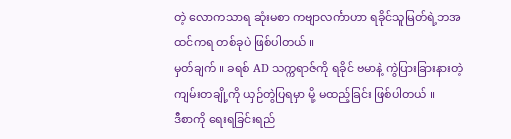တဲ့ လောကသာရ ဆုံးမစာ ကဗျာလင်္ကာဟာ ရခိုင်သူမြတ်ရဲ့ဘအထင်ကရ တစ်ခုပဲ ဖြစ်ပါတယ် ။
မှတ်ချက် ။ ခရစ် AD သက္ကရာဇ်ကို ရခိုင် ဗမာနဲ့ ကွဲပြားခြားနားတဲ့ ကျမ်းတချို့ကို ယှဉ်တွဲပြရမှာ မို့ မထည့်ခြင်း ဖြစ်ပါတယ် ။
ဒီစာကို ရေးရခြင်းရည်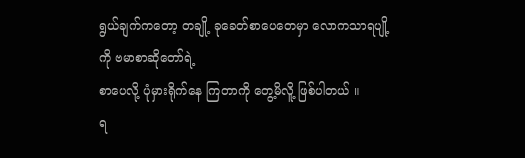ရွယ်ချက်ကတော့ တချို့ ခုခေတ်စာပေတေမှာ လောကသာရပျို့ ကို ဗမာစာဆိုတော်ရဲ့
စာပေလို့ ပုံမှားရိုက်နေ ကြတာကို တွေ့မိလိူ့ ဖြစ်ပါတယ် ။
ရ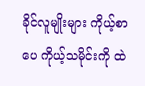ခိုင်လူမျိုးများ ကိုယ့်စာပေ ကိုယ့်သမိုင်းကို ထဲ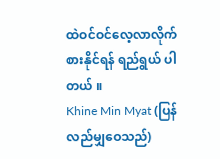ထဲဝင်ဝင်လေ့လာလိုက်စားနိုင်ရန် ရည်ရွယ် ပါတယ် ။
Khine Min Myat (ပြန်လည်မျှဝေသည်)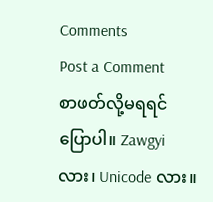Comments
Post a Comment
စာဖတ်လို့မရရင် ပြောပါ။ Zawgyi လား၊ Unicode လား။